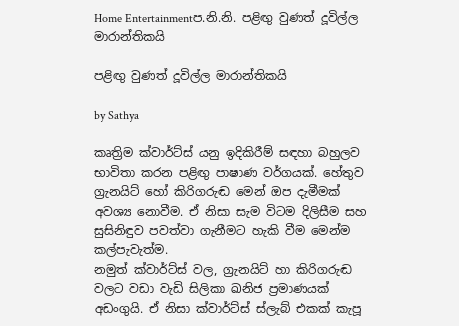Home Entertainmentප.නි.නි. පළිඟු වුණත් දූවිල්ල මාරාන්තිකයි

පළිඟු වුණත් දූවිල්ල මාරාන්තිකයි

by Sathya

කෘත්‍රිම ක්වාර්ට්ස් යනු ඉදිකිරීම් සඳහා බහුලව භාවිතා කරන පළිඟු පාෂාණ වර්ගයක්. හේතුව ග්‍රැනයිට් හෝ කිරිගරුඬ මෙන් ඔප දැමීමක් අවශ්‍ය නොවීම. ඒ නිසා සැම විටම දිලිසීම සහ සුසිනිඳුව පවත්වා ගැනීමට හැකි වීම මෙන්ම කල්පැවැත්ම.
නමුත් ක්වාර්ට්ස් වල, ග්‍රැනයිට් හා කිරිගරුඬ වලට වඩා වැඩි සිලිකා ඛනිජ ප්‍රමාණයක් අඩංගුයි. ඒ නිසා ක්වාර්ට්ස් ස්ලැබ් එකක් කැපූ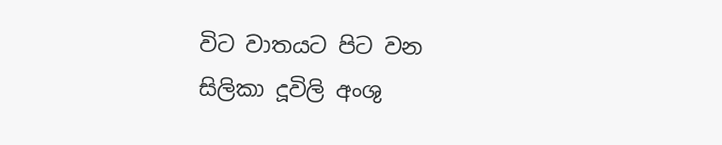විට වාතයට පිට වන සිලිකා දූවිලි අංශු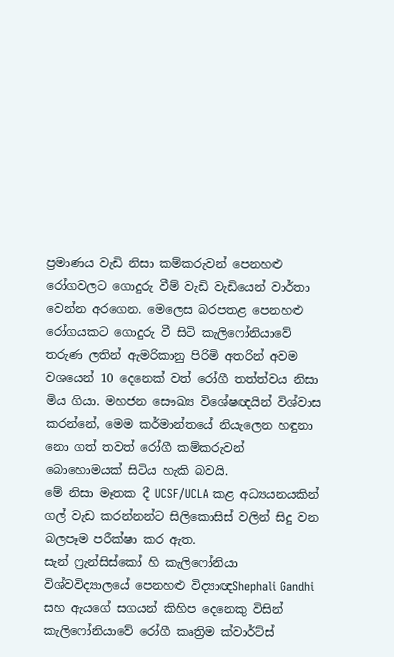ප්‍රමාණය වැඩි නිසා කම්කරුවන් පෙනහළු රෝගවලට ගොදුරු වීම් වැඩි වැඩියෙන් වාර්තා වෙන්න අරගෙන. මෙලෙස බරපතළ පෙනහළු රෝගයකට ගොදුරු වී සිටි කැලිෆෝනියාවේ තරුණ ලතින් ඇමරිකානු පිරිමි අතරින් අවම වශයෙන් 10 දෙනෙක් වත් රෝගී තත්ත්වය නිසා මිය ගියා. මහජන සෞඛ්‍ය විශේෂඥයින් විශ්වාස කරන්නේ, මෙම කර්මාන්තයේ නියැලෙන හඳුනා නො ගත් තවත් රෝගී කම්කරුවන් බොහොමයක් සිටිය හැකි බවයි.
මේ නිසා මෑතක දී UCSF/UCLA කළ අධ්‍යයනයකින් ගල් වැඩ කරන්නන්ට සිලිකොසිස් වලින් සිදු වන බලපෑම පරීක්ෂා කර ඇත.
සැන් ෆ්‍රැන්සිස්කෝ හි කැලිෆෝනියා විශ්වවිද්‍යාලයේ පෙනහළු විද්‍යාඥShephali Gandhi සහ ඇයගේ සගයන් කිහිප දෙනෙකු විසින් කැලිෆෝනියාවේ රෝගී කෘත්‍රිම ක්වාර්ට්ස්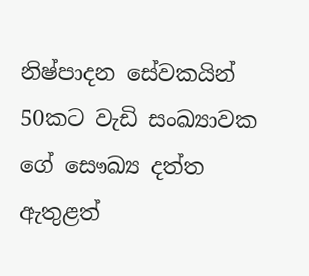නිෂ්පාදන සේවකයින් 50කට වැඩි සංඛ්‍යාවක ගේ සෞඛ්‍ය දත්ත ඇතුළත්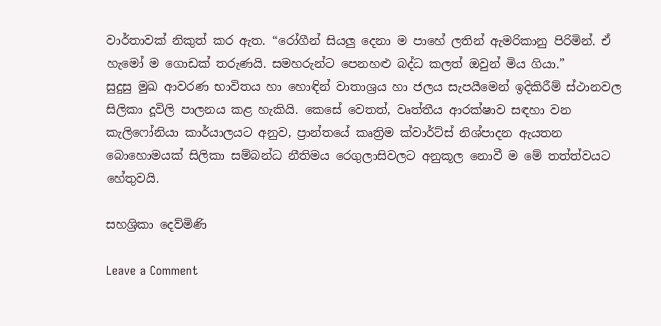වාර්තාවක් නිකුත් කර ඇත. “රෝගීන් සියලු‍ දෙනා ම පාහේ ලතින් ඇමරිකානු පිරිමින්. ඒ හැමෝ ම ගොඩක් තරුණයි. සමහරුන්ට පෙනහළු බද්ධ කලත් ඔවුන් මිය ගියා.”
සුදුසු මුඛ ආවරණ භාවිතය හා හොඳින් වාතාශ්‍රය හා ජලය සැපයීමෙන් ඉදිකිරීම් ස්ථානවල සිලිකා දූවිලි පාලනය කළ හැකියි. කෙසේ වෙතත්, වෘත්තීය ආරක්ෂාව සඳහා වන කැලිෆෝනියා කාර්යාලයට අනුව, ප්‍රාන්තයේ කෘත්‍රිම ක්වාර්ට්ස් නිශ්පාදන ඇයතන බොහොමයක් සිලිකා සම්බන්ධ නීතිමය රෙගුලාසිවලට අනුකූල නොවී ම මේ තත්ත්වයට හේතුවයි.

සහශ්‍රිකා දෙව්මිණි

Leave a Comment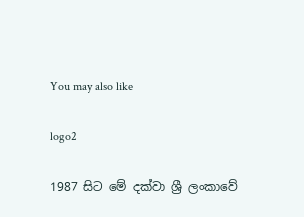You may also like

logo2

1987 සිට මේ දක්වා ශ්‍රී ලංකාවේ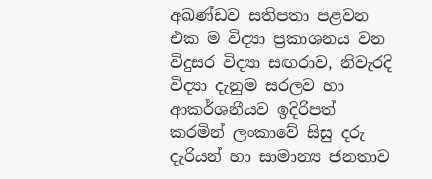අඛණ්ඩව සතිපතා පළවන එක ම විද්‍යා ප්‍රකාශනය වන විදුසර විද්‍යා සඟරාව, නිවැරදි විද්‍යා දැනුම සරලව හා ආකර්ශනීයව ඉදිරිපත් කරමින් ලංකාවේ සිසු දරු දැරියන් හා සාමාන්‍ය ජනතාව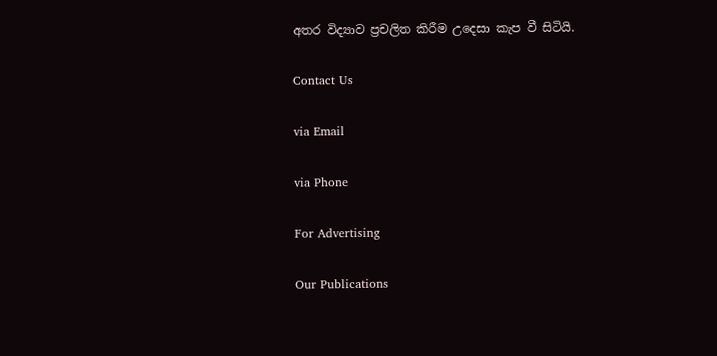අතර විද්‍යාව ප්‍රචලිත කිරීම උදෙසා කැප වී සිටියි.

Contact Us

via Email

via Phone

For Advertising

Our Publications